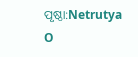ପୃଷ୍ଠା:Netrutya O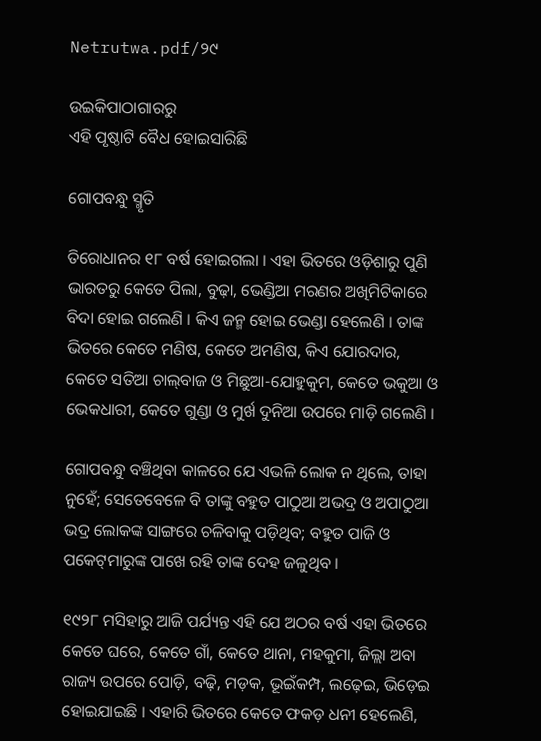Netrutwa.pdf/୨୯

ଉଇକିପାଠାଗାର‌ରୁ
ଏହି ପୃଷ୍ଠାଟି ବୈଧ ହୋଇସାରିଛି

ଗୋପବନ୍ଧୁ ସ୍ମୃତି

ତିରୋଧାନର ୧୮ ବର୍ଷ ହୋଇଗଲା । ଏହା ଭିତରେ ଓଡ଼ିଶାରୁ ପୁଣି ଭାରତରୁ କେତେ ପିଲା, ବୁଢ଼ା, ଭେଣ୍ଡିଆ ମରଣର ଅଖିମିଟିକାରେ ବିଦା ହୋଇ ଗଲେଣି । କିଏ ଜନ୍ମ ହୋଇ ଭେଣ୍ଡା ହେଲେଣି । ତାଙ୍କ ଭିତରେ କେତେ ମଣିଷ, କେତେ ଅମଣିଷ, କିଏ ଯୋରଦାର, କେତେ ସତିଆ ଚାଲ୍‌ବାଜ ଓ ମିଛୁଆ-ଯୋହୁକୁମ, କେତେ ଭକୁଆ ଓ ଭେକଧାରୀ, କେତେ ଗୁଣ୍ଡା ଓ ମୁର୍ଖ ଦୁନିଆ ଉପରେ ମାଡ଼ି ଗଲେଣି ।

ଗୋପବନ୍ଧୁ ବଞ୍ଚିଥିବା କାଳରେ ଯେ ଏଭଳି ଲୋକ ନ ଥିଲେ, ତାହା ନୁହେଁ; ସେତେବେଳେ ବି ତାଙ୍କୁ ବ‌ହୁତ ପାଠୁଆ ଅଭଦ୍ର ଓ ଅପାଠୁଆ ଭଦ୍ର ଲୋକଙ୍କ ସାଙ୍ଗରେ ଚଳିବାକୁ ପଡ଼ିଥିବ; ବ‌ହୁତ ପାଜି ଓ ପକେଟ୍‌ମାରୁଙ୍କ ପାଖେ ରହି ତାଙ୍କ ଦେହ ଜଳୁଥିବ ।

୧୯୨୮ ମସିହାରୁ ଆଜି ପର୍ଯ୍ୟନ୍ତ ଏହି ଯେ ଅଠର ବର୍ଷ ଏହା ଭିତରେ କେତେ ଘରେ, କେତେ ଗାଁ, କେତେ ଥାନା, ମହକୁମା, ଜିଲ୍ଲା ଅବା ରାଜ୍ୟ ଉପରେ ପୋଡ଼ି, ବଢ଼ି, ମଡ଼କ, ଭୂଇଁକମ୍ପ, ଲଢ଼େଇ, ଭିଡ଼େଇ ହୋଇଯାଇଛି । ଏହାରି ଭିତରେ କେତେ ଫକଡ଼ ଧନୀ ହେଲେଣି,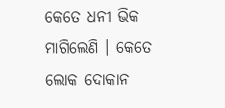କେତେ ଧନୀ ଭିକ ମାଗିଲେଣି । କେତେ ଲୋକ ଦୋକାନ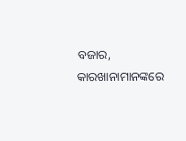ବଜାର, କାରଖାନାମାନଙ୍କରେ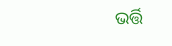ଭର୍ତ୍ତି